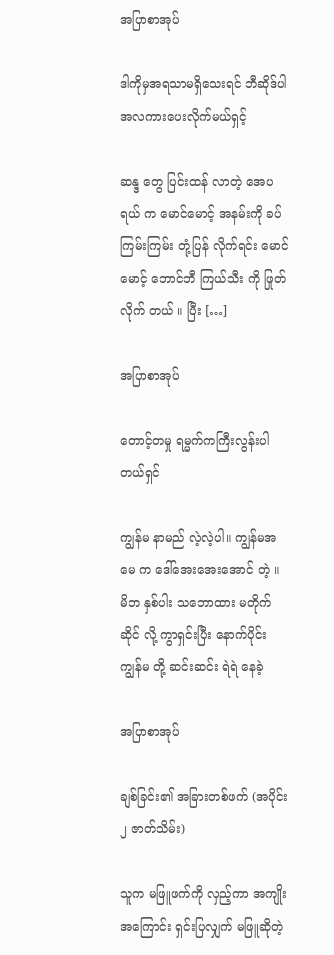အပြာစာအုပ်

ဒါကိုမှအရသာမရှိသေးရင် ဘီဆိုဒ်ပါအလကားပေးလိုက်မယ်ရှင့်

ဆန္ဒ တွေ ပြင်းထန် လာတဲ့ အေပရယ် က မောင်မောင့် အနမ်းကို ခပ် ကြမ်းကြမ်း တုံ့ပြန် လိုက်ရင်း မောင်မောင့် ဘောင်ဘီ ကြယ်သီး ကို ဖြုတ်လိုက် တယ် ။ ပြီး […]

အပြာစာအုပ်

တောင့်တမှု ရမ္မက်ကကြီးလွန်းပါတယ်ရှင်

ကျွန်မ နာမည် လဲ့လဲ့ပါ။ ကျွန်မအမေ က ဒေါ်အေးအေးအောင် တဲ့ ။  မိဘ နှစ်ပါး သဘောထား မတိုက်ဆိုင် လို့ ကွာရှင်းပြီး နောက်ပိုင်း ကျွန်မ တို့ ဆင်းဆင်း ရဲရဲ နေခဲ့

အပြာစာအုပ်

ချစ်ခြင်း၏ အခြားတစ်ဖက် (အပိုင်း ၂ ဇာတ်သိမ်း)

သူက မဖြူဖက်ကို လှည့်ကာ အကျိုးအကြောင်း ရှင်းပြလျှက် မဖြူဆိုတဲ့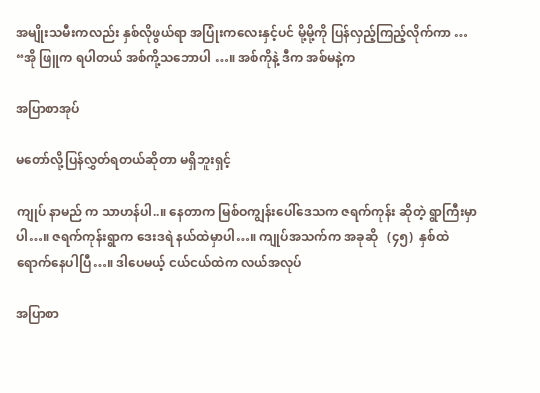အမျိုးသမီးကလည်း နှစ်လိုဖွယ်ရာ အပြုံးကလေးနှင့်ပင် မို့မို့ကို ပြန်လှည့်ကြည့်လိုက်ကာ … “အို ဖြူက ရပါတယ် အစ်ကို့သဘောပါ …။ အစ်ကိုနဲ့ ဒီက အစ်မနဲ့က

အပြာစာအုပ်

မတော်လို့ပြန်လွှတ်ရတယ်ဆိုတာ မရှိဘူးရှင့်

ကျုပ် နာမည် က သာဟန်ပါ..။ နေတာက မြစ်ဝကျွန်းပေါ်ဒေသက ဇရက်ကုန်း ဆိုတဲ့ ရွာကြီးမှာပါ…။ ဇရက်ကုန်းရွာက ဒေးဒရဲ နယ်ထဲမှာပါ…။ ကျုပ်အသက်က အခုဆို   (၄၅)  နှစ်ထဲ ရောက်နေပါပြီ…။ ဒါပေမယ့် ငယ်ငယ်ထဲက လယ်အလုပ်

အပြာစာ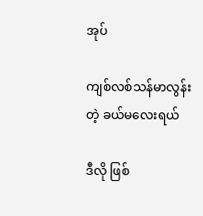အုပ်

ကျစ်လစ်သန်မာလွန်းတဲ့ ခယ်မလေးရယ်

ဒီလို ဖြစ်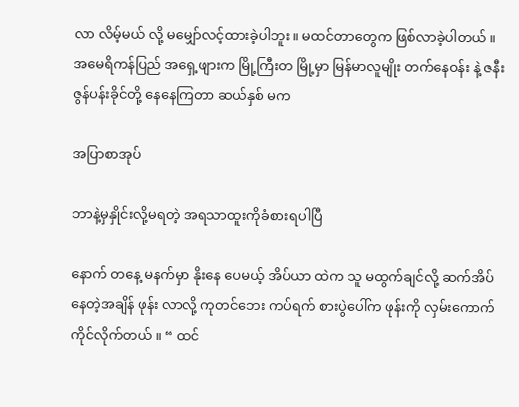လာ လိမ့်မယ် လို့ မမျှော်လင့်ထားခဲ့ပါဘူး။ မထင်တာတွေက ဖြစ်လာခဲ့ပါတယ် ။ အမေရိကန်ပြည် အရှေ့ဖျားက မြို့ကြီးတ မြို့မှာ မြန်မာလူမျိုး တက်နေဝန်း နဲ့ ဇနီး ဇွန်ပန်းခိုင်တို့ နေနေကြတာ ဆယ်နှစ် မက

အပြာစာအုပ်

ဘာနဲ့မှနှိုင်းလို့မရတဲ့ အရသာထူးကိုခံစားရပါပြီ

နောက် တနေ့ မနက်မှာ နိုးနေ ပေမယ့် အိပ်ယာ ထဲက သူ မထွက်ချင်လို့ ဆက်အိပ်နေတဲ့အချိန် ဖုန်း လာလို့ ကုတင်ဘေး ကပ်ရက် စားပွဲပေါ်က ဖုန်းကို လှမ်းကောက်ကိုင်လိုက်တယ် ။ “ ထင်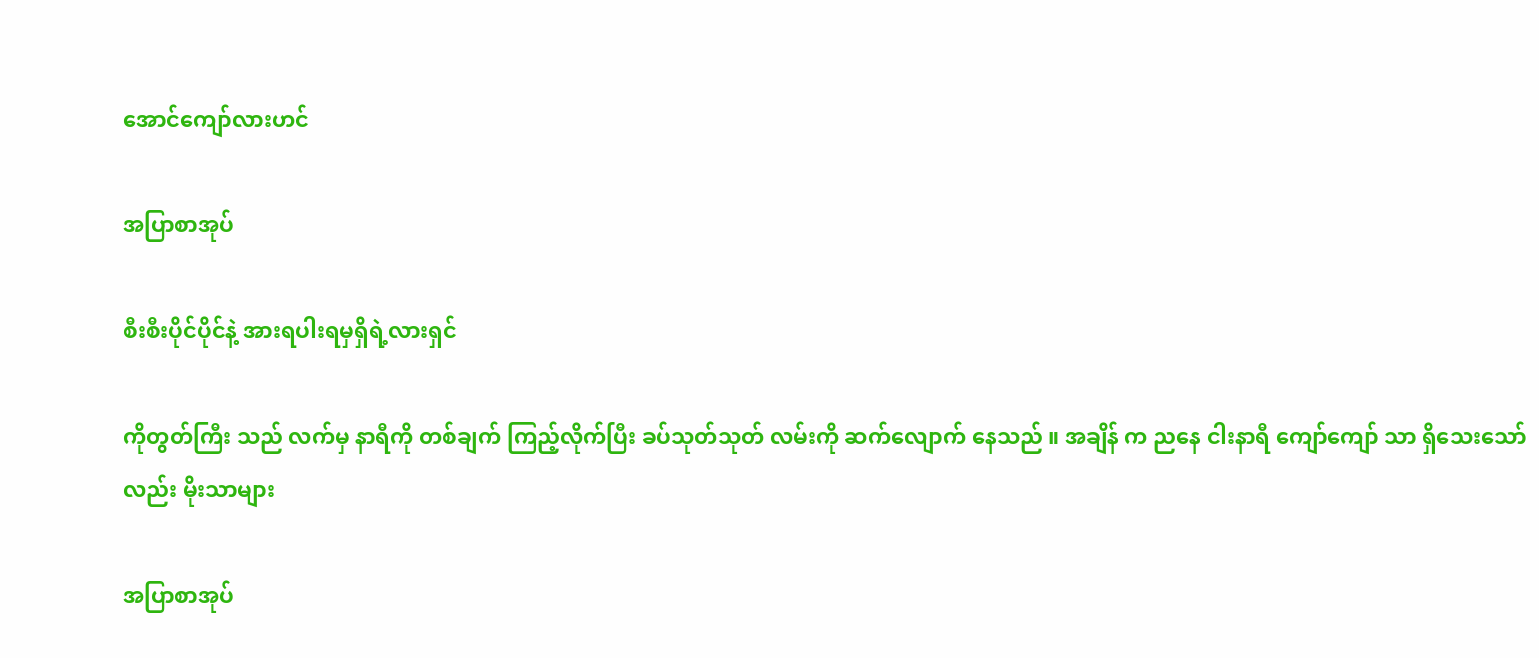အောင်ကျော်လားဟင်

အပြာစာအုပ်

စီးစီးပိုင်ပိုင်နဲ့ အားရပါးရမှရှိရဲ့လားရှင်

ကိုတွတ်ကြီး သည် လက်မှ နာရီကို တစ်ချက် ကြည့်လိုက်ပြီး ခပ်သုတ်သုတ် လမ်းကို ဆက်လျောက် နေသည် ။ အချိန် က ညနေ ငါးနာရီ ကျော်ကျော် သာ ရှိသေးသော် လည်း မိုးသာများ

အပြာစာအုပ်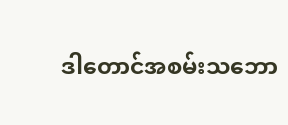ဒါတောင်အစမ်းသ‌ဘော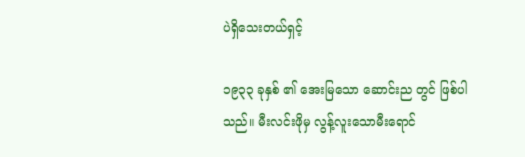ပဲရှိသေးတယ်ရှင့်

၁၉၃၃ ခုနှစ် ၏ အေးမြသော ဆောင်းည တွင် ဖြစ်ပါသည်။ မီးလင်းဖိုမှ လွန့်လူးသောမီးရောင်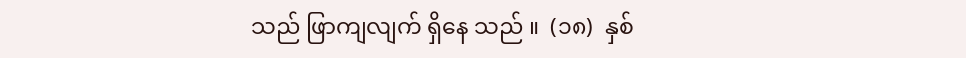သည် ဖြာကျလျက် ရှိနေ သည် ။  (၁၈)  နှစ်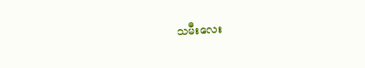သမီးလေး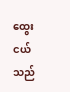ထွေးငယ် သည်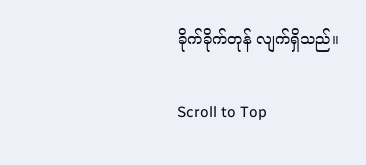ခိုက်ခိုက်တုန် လျက်ရှိသည်။

Scroll to Top